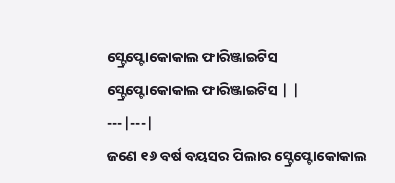ସ୍ଟ୍ରେପ୍ଟୋକୋକାଲ ଫାରିଞ୍ଜାଇଟିସ
ସ୍ଟ୍ରେପ୍ଟୋକୋକାଲ ଫାରିଞ୍ଜାଇଟିସ | |
---|---|
ଜଣେ ୧୬ ବର୍ଷ ବୟସର ପିଲାର ସ୍ଟ୍ରେପ୍ଟୋକୋକାଲ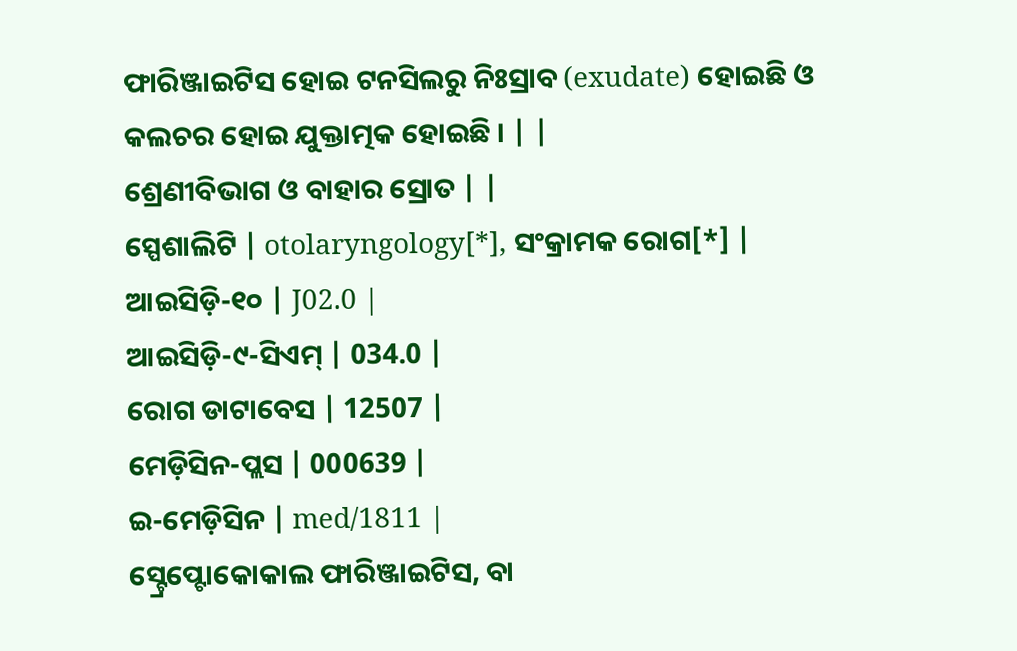ଫାରିଞ୍ଜାଇଟିସ ହୋଇ ଟନସିଲରୁ ନିଃସ୍ରାବ (exudate) ହୋଇଛି ଓ କଲଚର ହୋଇ ଯୁକ୍ତାତ୍ମକ ହୋଇଛି । | |
ଶ୍ରେଣୀବିଭାଗ ଓ ବାହାର ସ୍ରୋତ | |
ସ୍ପେଶାଲିଟି | otolaryngology[*], ସଂକ୍ରାମକ ରୋଗ[*] |
ଆଇସିଡ଼ି-୧୦ | J02.0 |
ଆଇସିଡ଼ି-୯-ସିଏମ୍ | 034.0 |
ରୋଗ ଡାଟାବେସ | 12507 |
ମେଡ଼ିସିନ-ପ୍ଲସ | 000639 |
ଇ-ମେଡ଼ିସିନ | med/1811 |
ସ୍ଟ୍ରେପ୍ଟୋକୋକାଲ ଫାରିଞ୍ଜାଇଟିସ, ବା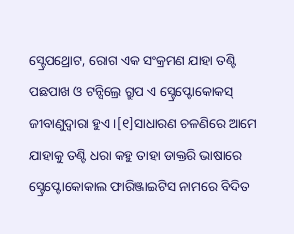ସ୍ଟ୍ରେପଥ୍ରୋଟ, ରୋଗ ଏକ ସଂକ୍ରମଣ ଯାହା ତଣ୍ଟି ପଛପାଖ ଓ ଟନ୍ସିଲ୍ରେ ଗ୍ରୁପ ଏ ସ୍ଟ୍ରେପ୍ଟୋକୋକସ୍ ଜୀବାଣୁଦ୍ୱାରା ହୁଏ ।[୧]ସାଧାରଣ ଚଳଣିରେ ଆମେ ଯାହାକୁ ତଣ୍ଟି ଧରା କହୁ ତାହା ଡାକ୍ତରି ଭାଷାରେ ସ୍ଟ୍ରେପ୍ଟୋକୋକାଲ ଫାରିଞ୍ଜାଇଟିସ ନାମରେ ବିଦିତ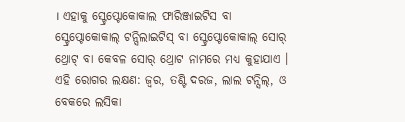। ଏହାକୁ ସ୍ଟ୍ରେପ୍ଟୋକୋକାଲ ଫାରିଞ୍ଜାଇଟିସ ବା ସ୍ଟ୍ରେପ୍ଟୋକୋକାଲ୍ ଟନ୍ସିଲାଇଟିସ୍ ବା ସ୍ଟ୍ରେପ୍ଟୋକୋକାଲ୍ ସୋର୍ ଥ୍ରୋଟ୍ ବା କେବଳ ସୋର୍ ଥ୍ରୋଟ ନାମରେ ମଧ୍ୟ କୁହାଯାଏ । ଏହି ରୋଗର ଲକ୍ଷଣ: ଜ୍ୱର, ତଣ୍ଟି ଦରଜ, ଲାଲ ଟନ୍ସିଲ୍, ଓ ବେକରେ ଲସିକା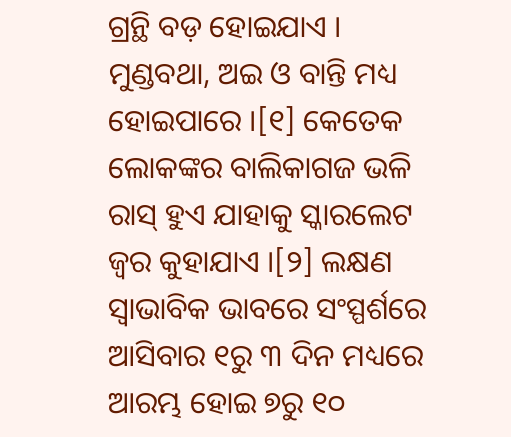ଗ୍ରନ୍ଥି ବଡ଼ ହୋଇଯାଏ । ମୁଣ୍ଡବଥା, ଅଇ ଓ ବାନ୍ତି ମଧ୍ୟ ହୋଇପାରେ ।[୧] କେତେକ ଲୋକଙ୍କର ବାଲିକାଗଜ ଭଳି ରାସ୍ ହୁଏ ଯାହାକୁ ସ୍କାରଲେଟ ଜ୍ୱର କୁହାଯାଏ ।[୨] ଲକ୍ଷଣ ସ୍ୱାଭାବିକ ଭାବରେ ସଂସ୍ପର୍ଶରେ ଆସିବାର ୧ରୁ ୩ ଦିନ ମଧ୍ୟରେ ଆରମ୍ଭ ହୋଇ ୭ରୁ ୧୦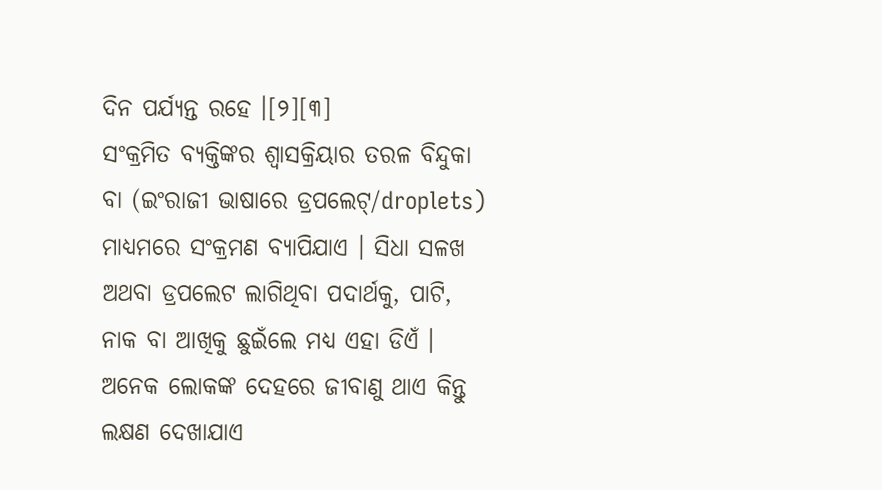ଦିନ ପର୍ଯ୍ୟନ୍ତ ରହେ ।[୨][୩]
ସଂକ୍ରମିତ ବ୍ୟକ୍ତିଙ୍କର ଶ୍ୱାସକ୍ରିୟାର ତରଳ ବିନ୍ଦୁକା ବା (ଇଂରାଜୀ ଭାଷାରେ ଡ୍ରପଲେଟ୍/droplets) ମାଧ୍ୟମରେ ସଂକ୍ରମଣ ବ୍ୟାପିଯାଏ । ସିଧା ସଳଖ ଅଥବା ଡ୍ରପଲେଟ ଲାଗିଥିବା ପଦାର୍ଥକୁ, ପାଟି, ନାକ ବା ଆଖିକୁ ଛୁଇଁଲେ ମଧ୍ୟ ଏହା ଡିଏଁ । ଅନେକ ଲୋକଙ୍କ ଦେହରେ ଜୀବାଣୁ ଥାଏ କିନ୍ତୁ ଲକ୍ଷଣ ଦେଖାଯାଏ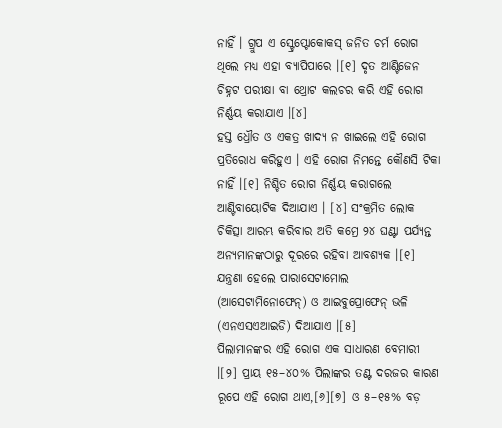ନାହିଁ । ଗ୍ରୁପ ଏ ସ୍ଟ୍ରେପ୍ଟୋକୋକସ୍ ଜନିତ ଚର୍ମ ରୋଗ ଥିଲେ ମଧ୍ୟ ଏହା ବ୍ୟାପିପାରେ ।[୧] ଦୃତ ଆଣ୍ଟିଜେନ ଚିହ୍ନଟ ପରୀକ୍ଷା ବା ଥ୍ରୋଟ କଲଚର କରି ଏହି ରୋଗ ନିର୍ଣ୍ଣୟ କରାଯାଏ ।[୪]
ହସ୍ତ ଧ୍ରୌତ ଓ ଏକତ୍ର ଖାଦ୍ୟ ନ ଖାଇଲେ ଏହି ରୋଗ ପ୍ରତିରୋଧ କରିହୁଏ । ଏହି ରୋଗ ନିମନ୍ତେ କୌଣସି ଟିକା ନାହିଁ ।[୧] ନିଶ୍ଚିତ ରୋଗ ନିର୍ଣ୍ଣୟ କରାଗଲେ ଆଣ୍ଟିବାୟୋଟିକ ଦିଆଯାଏ । [୪] ସଂକ୍ରମିତ ଲୋକ ଚିକିତ୍ସା ଆରମ୍ଭ କରିବାର ଅତି କମ୍ରେ ୨୪ ଘଣ୍ଟା ପର୍ଯ୍ୟନ୍ତ ଅନ୍ୟମାନଙ୍କଠାରୁ ଦୂରରେ ରହିବା ଆବଶ୍ୟକ ।[୧] ଯନ୍ତ୍ରଣା ହେଲେ ପାରାସେଟାମୋଲ (ଆସେଟାମିନୋଫେନ୍) ଓ ଆଇବୁପ୍ରୋଫେନ୍ ଭଳି (ଏନଏସଏଆଇଡି) ଦିଆଯାଏ ।[୫]
ପିଲାମାନଙ୍କର ଏହି ରୋଗ ଏକ ସାଧାରଣ ବେମାରୀ ।[୨] ପ୍ରାୟ ୧୫–୪୦% ପିଲାଙ୍କର ତଣ୍ଟ ଦରଜର କାରଣ ରୂପେ ଏହି ରୋଗ ଥାଏ,[୬][୭] ଓ ୫–୧୫% ବଡ଼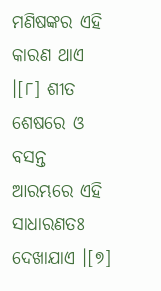ମଣିଷଙ୍କର ଏହି କାରଣ ଥାଏ ।[୮] ଶୀତ ଶେଷରେ ଓ ବସନ୍ତ ଆରମ୍ଭରେ ଏହି ସାଧାରଣତଃ ଦେଖାଯାଏ ।[୭]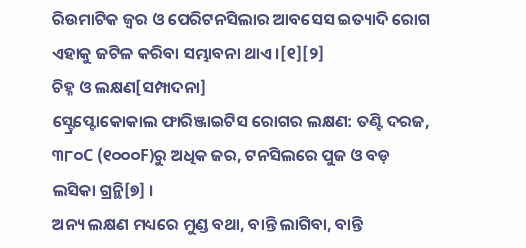ରିଉମାଟିକ ଜ୍ୱର ଓ ପେରିଟନସିଲାର ଆବସେସ ଇତ୍ୟାଦି ରୋଗ ଏହାକୁ ଜଟିଳ କରିବା ସମ୍ଭାବନା ଥାଏ ।[୧][୨]
ଚିହ୍ନ ଓ ଲକ୍ଷଣ[ସମ୍ପାଦନା]
ସ୍ଟ୍ରେପ୍ଟୋକୋକାଲ ଫାରିଞ୍ଜାଇଟିସ ରୋଗର ଲକ୍ଷଣ: ତଣ୍ଟି ଦରଜ, ୩୮୦C (୧୦୦୦F)ରୁ ଅଧିକ ଜର, ଟନସିଲରେ ପୁଜ ଓ ବଡ଼ ଲସିକା ଗ୍ରନ୍ଥି[୭] ।
ଅନ୍ୟ ଲକ୍ଷଣ ମଧ୍ୟରେ ମୁଣ୍ଡ ବଥା, ବାନ୍ତି ଲାଗିବା, ବାନ୍ତି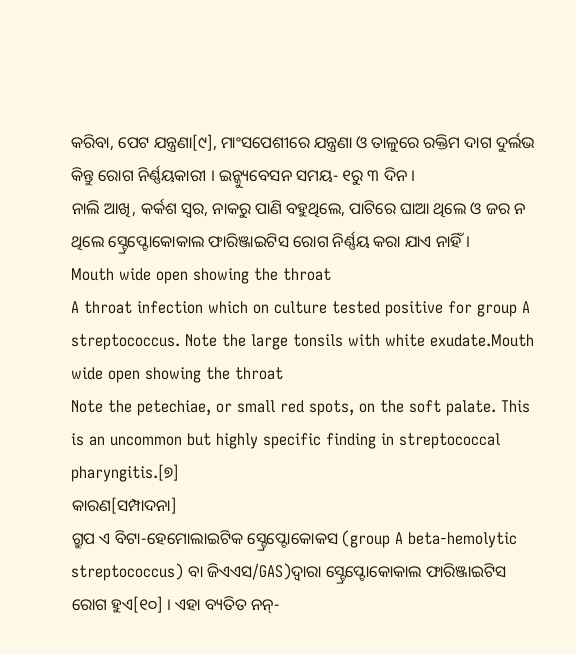କରିବା, ପେଟ ଯନ୍ତ୍ରଣା[୯], ମାଂସପେଶୀରେ ଯନ୍ତ୍ରଣା ଓ ତାଳୁରେ ରକ୍ତିମ ଦାଗ ଦୁର୍ଲଭ କିନ୍ତୁ ରୋଗ ନିର୍ଣ୍ଣୟକାରୀ । ଇନ୍କ୍ୟୁବେସନ ସମୟ- ୧ରୁ ୩ ଦିନ ।
ନାଲି ଆଖି, କର୍କଶ ସ୍ୱର, ନାକରୁ ପାଣି ବହୁଥିଲେ, ପାଟିରେ ଘାଆ ଥିଲେ ଓ ଜର ନ ଥିଲେ ସ୍ଟ୍ରେପ୍ଟୋକୋକାଲ ଫାରିଞ୍ଜାଇଟିସ ରୋଗ ନିର୍ଣ୍ଣୟ କରା ଯାଏ ନାହିଁ ।
Mouth wide open showing the throat
A throat infection which on culture tested positive for group A streptococcus. Note the large tonsils with white exudate.Mouth wide open showing the throat
Note the petechiae, or small red spots, on the soft palate. This is an uncommon but highly specific finding in streptococcal pharyngitis.[୭]
କାରଣ[ସମ୍ପାଦନା]
ଗ୍ରୁପ ଏ ବିଟା-ହେମୋଲାଇଟିକ ସ୍ଟ୍ରେପ୍ଟୋକୋକସ (group A beta-hemolytic streptococcus) ବା ଜିଏଏସ/GAS)ଦ୍ୱାରା ସ୍ଟ୍ରେପ୍ଟୋକୋକାଲ ଫାରିଞ୍ଜାଇଟିସ ରୋଗ ହୁଏ[୧୦] । ଏହା ବ୍ୟତିତ ନନ୍-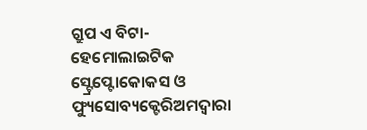ଗ୍ରୁପ ଏ ବିଟା-ହେମୋଲାଇଟିକ ସ୍ଟ୍ରେପ୍ଟୋକୋକସ ଓ ଫ୍ୟୁସୋବ୍ୟକ୍ଟେରିଅମଦ୍ୱାରା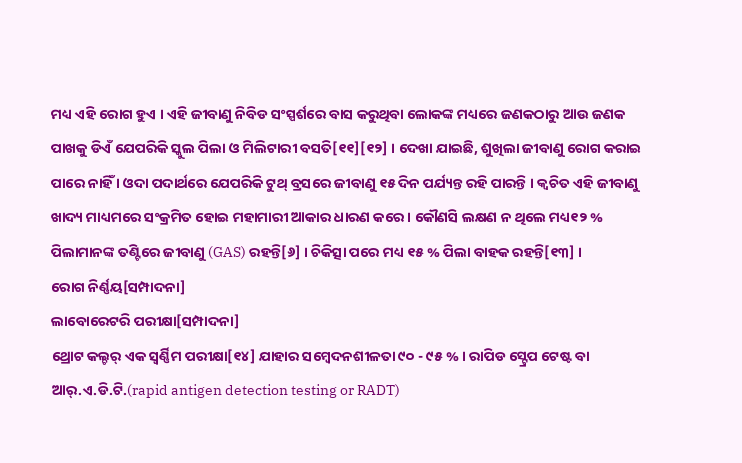ମଧ୍ୟ ଏହି ରୋଗ ହୁଏ । ଏହି ଜୀବାଣୁ ନିବିଡ ସଂସ୍ପର୍ଶରେ ବାସ କରୁଥିବା ଲୋକଙ୍କ ମଧ୍ୟରେ ଜଣକଠାରୁ ଆଉ ଜଣକ ପାଖକୁ ଡିଏଁ ଯେପରିକି ସ୍କୁଲ ପିଲା ଓ ମିଲିଟାରୀ ବସତି[୧୧][୧୨] । ଦେଖା ଯାଇଛି, ଶୁଖିଲା ଜୀବାଣୁ ରୋଗ କରାଇ ପାରେ ନାହିଁ । ଓଦା ପଦାର୍ଥରେ ଯେପରିକି ଟୁଥ୍ ବ୍ରସରେ ଜୀବାଣୁ ୧୫ ଦିନ ପର୍ଯ୍ୟନ୍ତ ରହି ପାରନ୍ତି । କ୍ୱଚିତ ଏହି ଜୀବାଣୁ ଖାଦ୍ୟ ମାଧ୍ୟମରେ ସଂକ୍ରମିତ ହୋଇ ମହାମାରୀ ଆକାର ଧାରଣ କରେ । କୌଣସି ଲକ୍ଷଣ ନ ଥିଲେ ମଧ୍ୟ୧୨ % ପିଲାମାନଙ୍କ ତଣ୍ଟିରେ ଜୀବାଣୁ (GAS) ରହନ୍ତି[୬] । ଚିକିତ୍ସା ପରେ ମଧ୍ୟ ୧୫ % ପିଲା ବାହକ ରହନ୍ତି[୧୩] ।
ରୋଗ ନିର୍ଣ୍ଣୟ[ସମ୍ପାଦନା]
ଲାବୋରେଟରି ପରୀକ୍ଷା[ସମ୍ପାଦନା]
ଥ୍ରୋଟ କଲ୍ଚର୍ ଏକ ସ୍ୱର୍ଣ୍ଣିମ ପରୀକ୍ଷା[୧୪] ଯାହାର ସମ୍ବେଦନଶୀଳତା ୯୦ - ୯୫ % । ରାପିଡ ସ୍ଟ୍ରେପ ଟେଷ୍ଟ ବା ଆର୍.ଏ.ଡି.ଟି.(rapid antigen detection testing or RADT)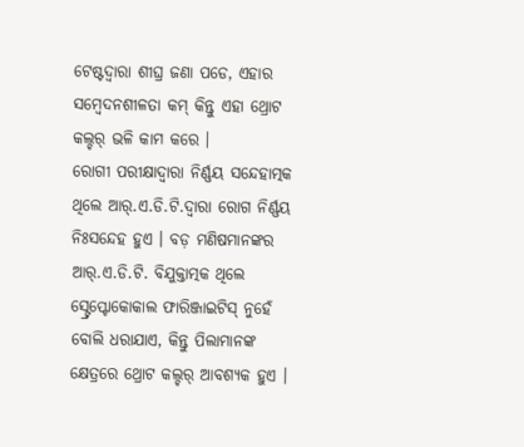ଟେଷ୍ଟଦ୍ୱାରା ଶୀଘ୍ର ଜଣା ପଡେ, ଏହାର ସମ୍ବେଦନଶୀଳତା କମ୍ କିନ୍ତୁ ଏହା ଥ୍ରୋଟ କଲ୍ଚର୍ ଭଳି କାମ କରେ ।
ରୋଗୀ ପରୀକ୍ଷାଦ୍ୱାରା ନିର୍ଣ୍ଣୟ ସନ୍ଦେହାତ୍ମକ ଥିଲେ ଆର୍.ଏ.ଡି.ଟି.ଦ୍ୱାରା ରୋଗ ନିର୍ଣ୍ଣୟ ନିଃସନ୍ଦେହ ହୁଏ । ବଡ଼ ମଣିଷମାନଙ୍କର ଆର୍.ଏ.ଡି.ଟି. ବିଯୁକ୍ତାତ୍ମକ ଥିଲେ ସ୍ଟ୍ରେପ୍ଟୋକୋକାଲ ଫାରିଞ୍ଜାଇଟିସ୍ ନୁହେଁ ବୋଲି ଧରାଯାଏ, କିନ୍ତୁ ପିଲାମାନଙ୍କ କ୍ଷେତ୍ରରେ ଥ୍ରୋଟ କଲ୍ଚର୍ ଆବଶ୍ୟକ ହୁଏ ।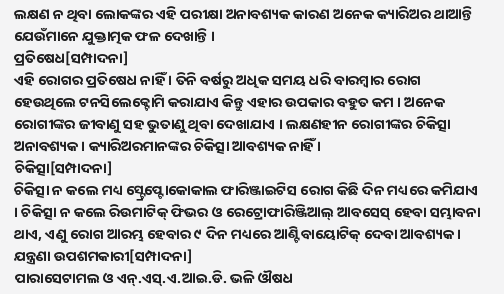ଲକ୍ଷଣ ନ ଥିବା ଲୋକଙ୍କର ଏହି ପରୀକ୍ଷା ଅନାବଶ୍ୟକ କାରଣ ଅନେକ କ୍ୟାରିଅର ଥାଆନ୍ତି ଯେଉଁମାନେ ଯୁକ୍ତାତ୍ମକ ଫଳ ଦେଖାନ୍ତି ।
ପ୍ରତିଷେଧ[ସମ୍ପାଦନା]
ଏହି ରୋଗର ପ୍ରତିଷେଧ ନାହିଁ । ତିନି ବର୍ଷରୁ ଅଧିକ ସମୟ ଧରି ବାରମ୍ବାର ରୋଗ ହେଉଥିଲେ ଟନସିଲେକ୍ଟୋମି କରାଯାଏ କିନ୍ତୁ ଏହାର ଉପକାର ବହୁତ କମ । ଅନେକ ରୋଗୀଙ୍କର ଜୀବାଣୁ ସହ ଭୁତାଣୁ ଥିବା ଦେଖାଯାଏ । ଲକ୍ଷଣହୀନ ରୋଗୀଙ୍କର ଚିକିତ୍ସା ଅନାବଶ୍ୟକ । କ୍ୟାରିଅରମାନଙ୍କର ଚିକିତ୍ସା ଆବଶ୍ୟକ ନାହିଁ ।
ଚିକିତ୍ସା[ସମ୍ପାଦନା]
ଚିକିତ୍ସା ନ କଲେ ମଧ୍ୟ ସ୍ଟ୍ରେପ୍ଟୋକୋକାଲ ଫାରିଞ୍ଜାଇଟିସ ରୋଗ କିଛି ଦିନ ମଧ୍ୟରେ କମିଯାଏ । ଚିକିତ୍ସା ନ କଲେ ରିଉମାଟିକ୍ ଫିଭର ଓ ରେଟ୍ରୋଫାରିଞ୍ଜିଆଲ୍ ଆବସେସ୍ ହେବା ସମ୍ଭାବନା ଥାଏ, ଏଣୁ ରୋଗ ଆରମ୍ଭ ହେବାର ୯ ଦିନ ମଧ୍ୟରେ ଆଣ୍ଟିବାୟୋଟିକ୍ ଦେବା ଆବଶ୍ୟକ ।
ଯନ୍ତ୍ରଣା ଉପଶମକାରୀ[ସମ୍ପାଦନା]
ପାରାସେଟାମଲ ଓ ଏନ୍.ଏସ୍.ଏ.ଆଇ.ଡି. ଭଳି ଔଷଧ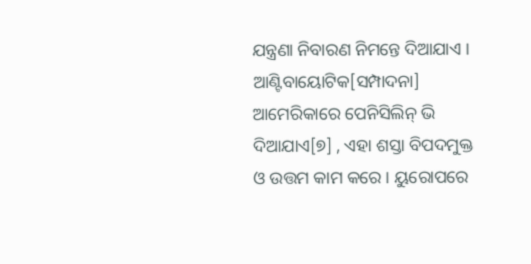ଯନ୍ତ୍ରଣା ନିବାରଣ ନିମନ୍ତେ ଦିଆଯାଏ ।
ଆଣ୍ଟିବାୟୋଟିକ[ସମ୍ପାଦନା]
ଆମେରିକାରେ ପେନିସିଲିନ୍ ଭି ଦିଆଯାଏ[୭] , ଏହା ଶସ୍ତା ବିପଦମୁକ୍ତ ଓ ଉତ୍ତମ କାମ କରେ । ୟୁରୋପରେ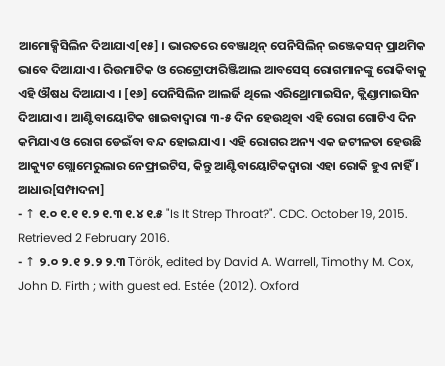ଆମୋକ୍ସିସିଲିନ ଦିଆଯାଏ[୧୫] । ଭାରତରେ ବେଞ୍ଜାଥିନ୍ ପେନିସିଲିନ୍ ଇଞ୍ଜେକସନ୍ ପ୍ରାଥମିକ ଭାବେ ଦିଆଯାଏ । ରିଉମାଟିକ ଓ ରେଟ୍ରୋଫାରିଞ୍ଜିଆଲ ଆବସେସ୍ ରୋଗମାନଙ୍କୁ ରୋକିବାକୁ ଏହି ଔଷଧ ଦିଆଯାଏ । [୧୬] ପେନିସିଲିନ ଆଲର୍ଜି ଥିଲେ ଏରିଥ୍ରୋମାଇସିନ, କ୍ଲିଣ୍ଡାମାଇସିନ ଦିଆଯାଏ । ଆଣ୍ଟିବାୟୋଟିକ ଖାଇବାଦ୍ୱାରା ୩-୫ ଦିନ ହେଉଥିବା ଏହି ରୋଗ ଗୋଟିଏ ଦିନ କମିଯାଏ ଓ ରୋଗ ଡେଇଁବା ବନ୍ଦ ହୋଇଯାଏ । ଏହି ରୋଗର ଅନ୍ୟ ଏକ ଜଟୀଳତା ହେଉଛି ଆକ୍ୟୁଟ ଗ୍ଲୋମେରୁଲାର ନେଫ୍ରାଇଟିସ, କିନ୍ତୁ ଆଣ୍ଟିବାୟୋଟିକଦ୍ୱାରା ଏହା ରୋକି ହୁଏ ନାହିଁ ।
ଆଧାର[ସମ୍ପାଦନା]
- ↑ ୧.୦ ୧.୧ ୧.୨ ୧.୩ ୧.୪ ୧.୫ "Is It Strep Throat?". CDC. October 19, 2015. Retrieved 2 February 2016.
- ↑ ୨.୦ ୨.୧ ୨.୨ ୨.୩ Török, edited by David A. Warrell, Timothy M. Cox, John D. Firth ; with guest ed. Estée (2012). Oxford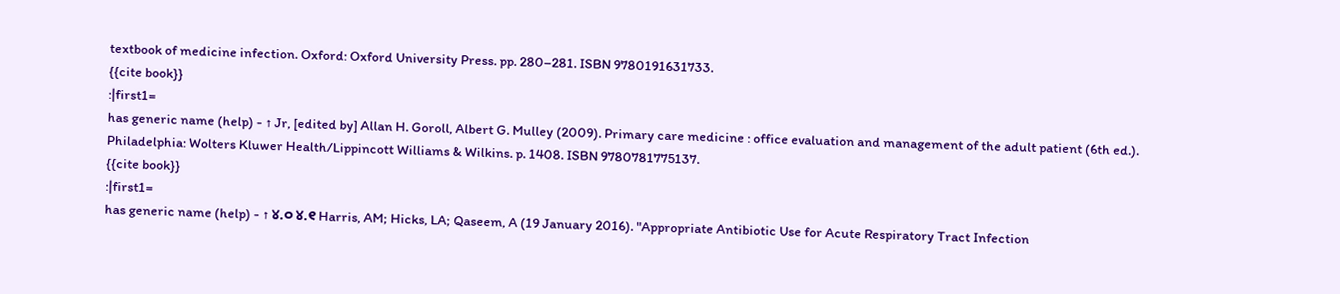textbook of medicine infection. Oxford: Oxford University Press. pp. 280–281. ISBN 9780191631733.
{{cite book}}
:|first1=
has generic name (help) - ↑ Jr, [edited by] Allan H. Goroll, Albert G. Mulley (2009). Primary care medicine : office evaluation and management of the adult patient (6th ed.). Philadelphia: Wolters Kluwer Health/Lippincott Williams & Wilkins. p. 1408. ISBN 9780781775137.
{{cite book}}
:|first1=
has generic name (help) - ↑ ୪.୦ ୪.୧ Harris, AM; Hicks, LA; Qaseem, A (19 January 2016). "Appropriate Antibiotic Use for Acute Respiratory Tract Infection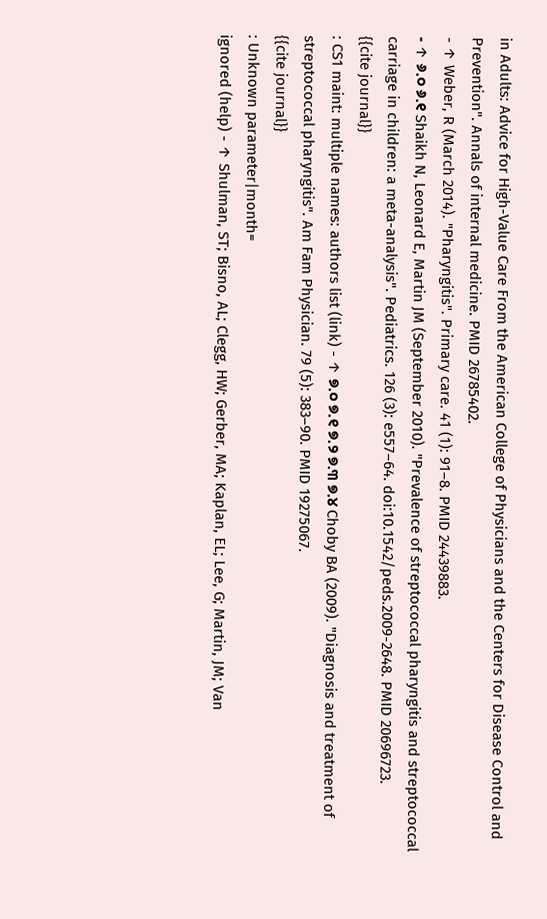in Adults: Advice for High-Value Care From the American College of Physicians and the Centers for Disease Control and Prevention". Annals of internal medicine. PMID 26785402.
- ↑ Weber, R (March 2014). "Pharyngitis". Primary care. 41 (1): 91–8. PMID 24439883.
- ↑ ୬.୦ ୬.୧ Shaikh N, Leonard E, Martin JM (September 2010). "Prevalence of streptococcal pharyngitis and streptococcal carriage in children: a meta-analysis". Pediatrics. 126 (3): e557–64. doi:10.1542/peds.2009-2648. PMID 20696723.
{{cite journal}}
: CS1 maint: multiple names: authors list (link) - ↑ ୭.୦ ୭.୧ ୭.୨ ୭.୩ ୭.୪ Choby BA (2009). "Diagnosis and treatment of streptococcal pharyngitis". Am Fam Physician. 79 (5): 383–90. PMID 19275067.
{{cite journal}}
: Unknown parameter|month=
ignored (help) - ↑ Shulman, ST; Bisno, AL; Clegg, HW; Gerber, MA; Kaplan, EL; Lee, G; Martin, JM; Van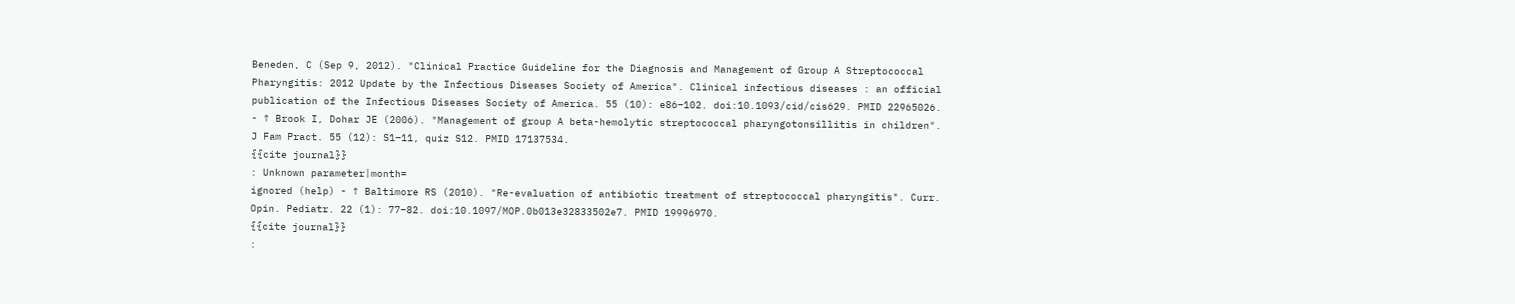Beneden, C (Sep 9, 2012). "Clinical Practice Guideline for the Diagnosis and Management of Group A Streptococcal Pharyngitis: 2012 Update by the Infectious Diseases Society of America". Clinical infectious diseases : an official publication of the Infectious Diseases Society of America. 55 (10): e86–102. doi:10.1093/cid/cis629. PMID 22965026.
- ↑ Brook I, Dohar JE (2006). "Management of group A beta-hemolytic streptococcal pharyngotonsillitis in children". J Fam Pract. 55 (12): S1–11, quiz S12. PMID 17137534.
{{cite journal}}
: Unknown parameter|month=
ignored (help) - ↑ Baltimore RS (2010). "Re-evaluation of antibiotic treatment of streptococcal pharyngitis". Curr. Opin. Pediatr. 22 (1): 77–82. doi:10.1097/MOP.0b013e32833502e7. PMID 19996970.
{{cite journal}}
: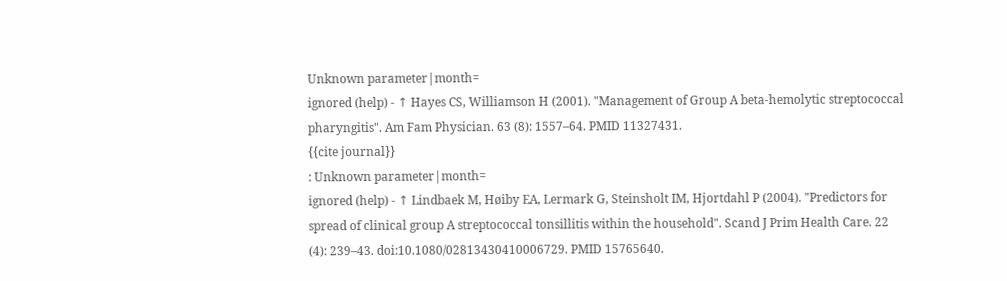Unknown parameter|month=
ignored (help) - ↑ Hayes CS, Williamson H (2001). "Management of Group A beta-hemolytic streptococcal pharyngitis". Am Fam Physician. 63 (8): 1557–64. PMID 11327431.
{{cite journal}}
: Unknown parameter|month=
ignored (help) - ↑ Lindbaek M, Høiby EA, Lermark G, Steinsholt IM, Hjortdahl P (2004). "Predictors for spread of clinical group A streptococcal tonsillitis within the household". Scand J Prim Health Care. 22 (4): 239–43. doi:10.1080/02813430410006729. PMID 15765640.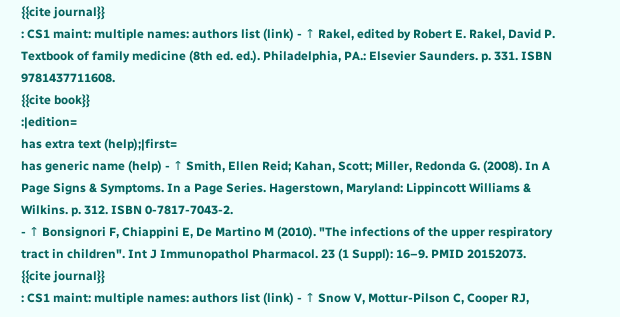{{cite journal}}
: CS1 maint: multiple names: authors list (link) - ↑ Rakel, edited by Robert E. Rakel, David P. Textbook of family medicine (8th ed. ed.). Philadelphia, PA.: Elsevier Saunders. p. 331. ISBN 9781437711608.
{{cite book}}
:|edition=
has extra text (help);|first=
has generic name (help) - ↑ Smith, Ellen Reid; Kahan, Scott; Miller, Redonda G. (2008). In A Page Signs & Symptoms. In a Page Series. Hagerstown, Maryland: Lippincott Williams & Wilkins. p. 312. ISBN 0-7817-7043-2.
- ↑ Bonsignori F, Chiappini E, De Martino M (2010). "The infections of the upper respiratory tract in children". Int J Immunopathol Pharmacol. 23 (1 Suppl): 16–9. PMID 20152073.
{{cite journal}}
: CS1 maint: multiple names: authors list (link) - ↑ Snow V, Mottur-Pilson C, Cooper RJ,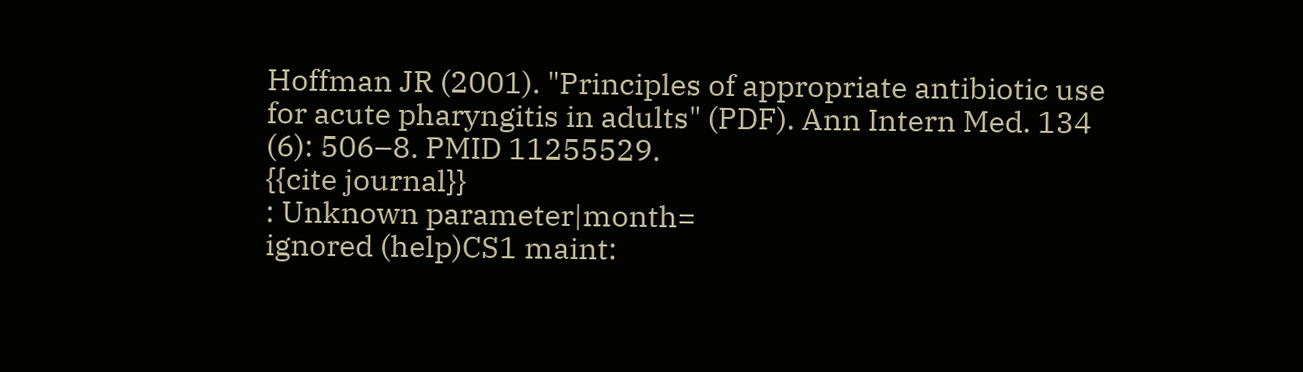Hoffman JR (2001). "Principles of appropriate antibiotic use for acute pharyngitis in adults" (PDF). Ann Intern Med. 134 (6): 506–8. PMID 11255529.
{{cite journal}}
: Unknown parameter|month=
ignored (help)CS1 maint: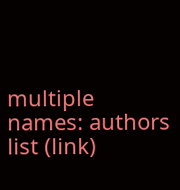multiple names: authors list (link)